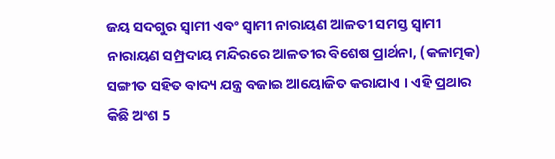ଜୟ ସଦଗୁର ସ୍ୱାମୀ ଏବଂ ସ୍ୱାମୀ ନାରାୟଣ ଆଳତୀ ସମସ୍ତ ସ୍ୱାମୀ ନାରାୟଣ ସମ୍ପ୍ରଦାୟ ମନ୍ଦିରରେ ଆଳତୀର ବିଶେଷ ପ୍ରାର୍ଥନା, (କଳାତ୍ମକ) ସଙ୍ଗୀତ ସହିତ ବାଦ୍ୟ ଯନ୍ତ୍ର ବଜାଇ ଆୟୋଜିତ କରାଯାଏ । ଏହି ପ୍ରଥାର କିଛି ଅଂଶ 5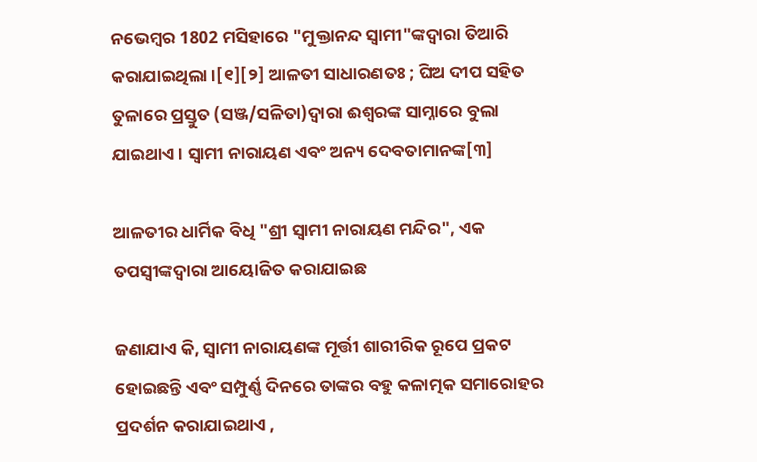ନଭେମ୍ବର 1802 ମସିହାରେ "ମୁକ୍ତାନନ୍ଦ ସ୍ୱାମୀ"ଙ୍କଦ୍ୱାରା ତିଆରି କରାଯାଇଥିଲା ।[୧][୨] ଆଳତୀ ସାଧାରଣତଃ ; ଘିଅ ଦୀପ ସହିତ ତୁଳାରେ ପ୍ରସ୍ତୁତ (ସଞ୍ଜ/ସଳିତା)ଦ୍ୱାରା ଈଶ୍ୱରଙ୍କ ସାମ୍ନାରେ ବୁଲା ଯାଇଥାଏ । ସ୍ୱାମୀ ନାରାୟଣ ଏବଂ ଅନ୍ୟ ଦେବତାମାନଙ୍କ[୩]

ଆଳତୀର ଧାର୍ମିକ ବିଧି "ଶ୍ରୀ ସ୍ୱାମୀ ନାରାୟଣ ମନ୍ଦିର", ଏକ ତପସ୍ୱୀଙ୍କଦ୍ୱାରା ଆୟୋଜିତ କରାଯାଇଛ

ଜଣାଯାଏ କି, ସ୍ୱାମୀ ନାରାୟଣଙ୍କ ମୂର୍ତ୍ତୀ ଶାରୀରିକ ରୂପେ ପ୍ରକଟ ହୋଇଛନ୍ତି ଏବଂ ସମ୍ପୁର୍ଣ୍ଣ ଦିନରେ ତାଙ୍କର ବହୁ କଳାତ୍ମକ ସମାରୋହର ପ୍ରଦର୍ଶନ କରାଯାଇଥାଏ ,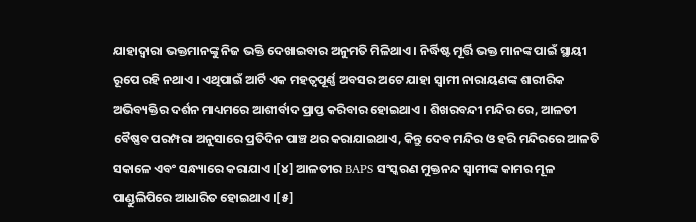ଯାହାଦ୍ୱାରା ଭକ୍ତମାନଙ୍କୁ ନିଜ ଭକ୍ତି ଦେଖାଇବାର ଅନୁମତି ମିଳିଥାଏ । ନିର୍ଦ୍ଧିଷ୍ଟ ମୂର୍ତ୍ତି ଭକ୍ତ ମାନଙ୍କ ପାଇଁ ସ୍ଥାୟୀ ରୂପେ ରହି ନଥାଏ । ଏଥିପାଇଁ ଆର୍ଟି ଏକ ମହତ୍ୱପୂର୍ଣ୍ଣ ଅବସର ଅଟେ ଯାହା ସ୍ୱାମୀ ନାରାୟଣଙ୍କ ଶାରୀରିକ ଅଭିବ୍ୟକ୍ତିର ଦର୍ଶନ ମାଧ୍ୟମରେ ଆଶୀର୍ବାଦ ପ୍ରାପ୍ତ କରିବାର ହୋଇଥାଏ । ଶିଖରବନ୍ଦୀ ମନ୍ଦିର ରେ, ଆଳତୀ ବୈଷ୍ଣବ ପରମ୍ପରା ଅନୁସାରେ ପ୍ରତିଦିନ ପାଞ୍ଚ ଥର କରାଯାଇଥାଏ, କିନ୍ତୁ ଦେବ ମନ୍ଦିର ଓ ହରି ମନ୍ଦିରରେ ଆଳତି ସକାଳେ ଏବଂ ସନ୍ଧ୍ୟାରେ କରାଯାଏ ।[୪] ଆଳତୀର BAPS ସଂସ୍କରଣ ମୁକ୍ତନନ୍ଦ ସ୍ୱାମୀଙ୍କ କାମର ମୂଳ ପାଣ୍ଡୁଲିପିରେ ଆଧାରିତ ହୋଇଥାଏ ।[୫]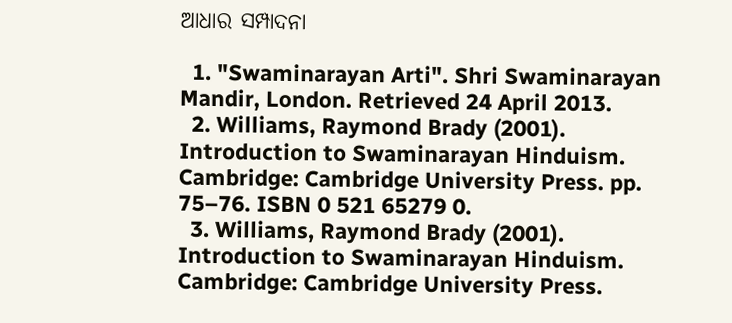ଆଧାର ସମ୍ପାଦନା

  1. "Swaminarayan Arti". Shri Swaminarayan Mandir, London. Retrieved 24 April 2013.
  2. Williams, Raymond Brady (2001). Introduction to Swaminarayan Hinduism. Cambridge: Cambridge University Press. pp. 75–76. ISBN 0 521 65279 0.
  3. Williams, Raymond Brady (2001). Introduction to Swaminarayan Hinduism. Cambridge: Cambridge University Press.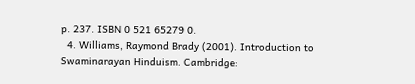p. 237. ISBN 0 521 65279 0.
  4. Williams, Raymond Brady (2001). Introduction to Swaminarayan Hinduism. Cambridge: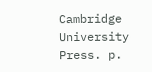Cambridge University Press. p.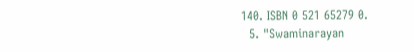140. ISBN 0 521 65279 0.
  5. "Swaminarayan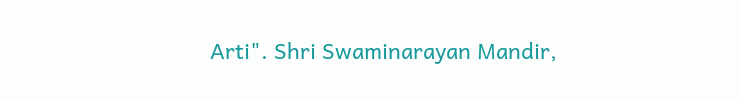Arti". Shri Swaminarayan Mandir,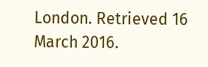London. Retrieved 16 March 2016.